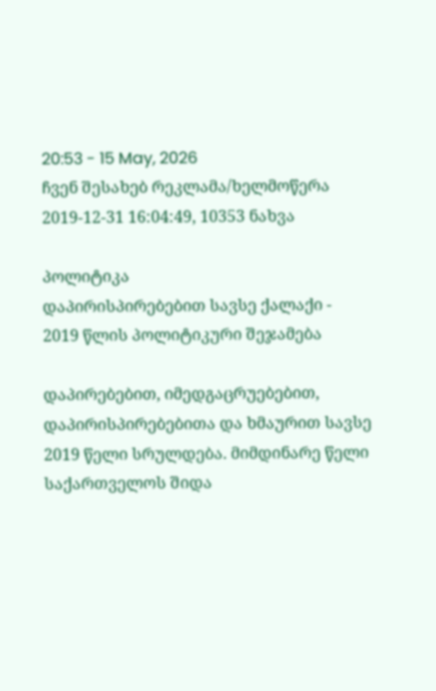20:53 - 15 May, 2026
ჩვენ შესახებ რეკლამა/ხელმოწერა
2019-12-31 16:04:49, 10353 ნახვა

პოლიტიკა
დაპირისპირებებით სავსე ქალაქი - 2019 წლის პოლიტიკური შეჯამება

დაპირებებით, იმედგაცრუებებით, დაპირისპირებებითა და ხმაურით სავსე 2019 წელი სრულდება. მიმდინარე წელი საქართველოს შიდა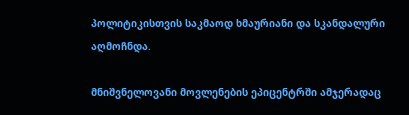პოლიტიკისთვის საკმაოდ ხმაურიანი და სკანდალური აღმოჩნდა.

მნიშვნელოვანი მოვლენების ეპიცენტრში ამჯერადაც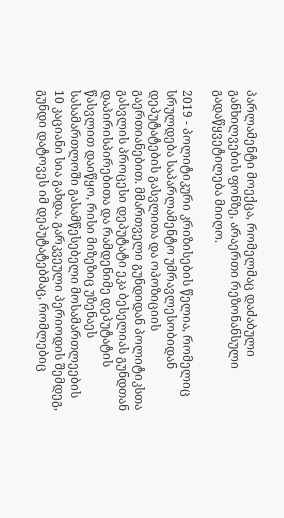პარლამენტი მოექცა, რომელმაც დაძაბული განხილვების ფონზე, არაერთი რეზონანსული გადაწყვეტილება მიიღო.

2019 - პოლიტიკური კრიზისების წელია, რომელიც სრულდება საპარლამენტო უმრავლესობიდან დეპუტატების გასვლითა და ოპოზიციის გაერთიანებით. მმართველი გუნდიდან პოლიტიკსთა გასვლის პროცესი დეპუტატი ეკა ბესელიას გუნდთან დაპირისპირებითა და რამდენიმე დეპუტატის წასვლით დაიწყო, რისი მიზეზიც უზენაეს სასამართლოში გასამწესებელი მოსამართლეების 10 კაციანი სია გახდა. გარკვეული პერიოდის შემდეგ, გუნდი დატოვეს იმ დეპუტატებმაც, რომლებიც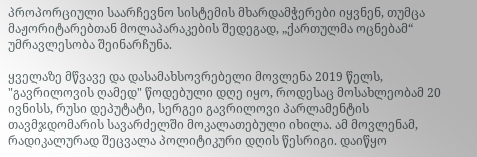პროპორციული საარჩევნო სისტემის მხარდამჭერები იყვნენ, თუმცა მაჟორიტარებთან მოლაპარაკების შედეგად, „ქართულმა ოცნებამ“ უმრავლესობა შეინარჩუნა.

ყველაზე მწვავე და დასამახსოვრებელი მოვლენა 2019 წელს, "გავრილოვის ღამედ" წოდებული დღე იყო, როდესაც მოსახლეობამ 20 ივნისს, რუსი დეპუტატი, სერგეი გავრილოვი პარლამენტის თავმჯდომარის სავარძელში მოკალათებული იხილა. ამ მოვლენამ, რადიკალურად შეცვალა პოლიტიკური დღის წესრიგი. დაიწყო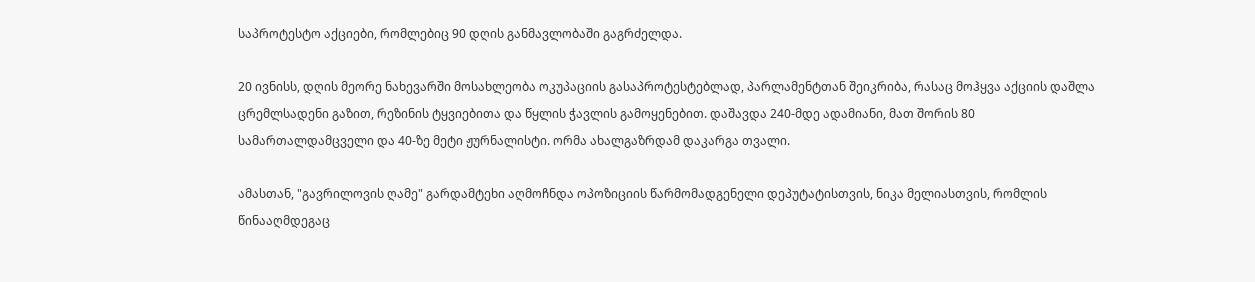საპროტესტო აქციები, რომლებიც 90 დღის განმავლობაში გაგრძელდა.

20 ივნისს, დღის მეორე ნახევარში მოსახლეობა ოკუპაციის გასაპროტესტებლად, პარლამენტთან შეიკრიბა, რასაც მოჰყვა აქციის დაშლა ცრემლსადენი გაზით, რეზინის ტყვიებითა და წყლის ჭავლის გამოყენებით. დაშავდა 240-მდე ადამიანი, მათ შორის 80 სამართალდამცველი და 40-ზე მეტი ჟურნალისტი. ორმა ახალგაზრდამ დაკარგა თვალი.

ამასთან, "გავრილოვის ღამე" გარდამტეხი აღმოჩნდა ოპოზიციის წარმომადგენელი დეპუტატისთვის, ნიკა მელიასთვის, რომლის წინააღმდეგაც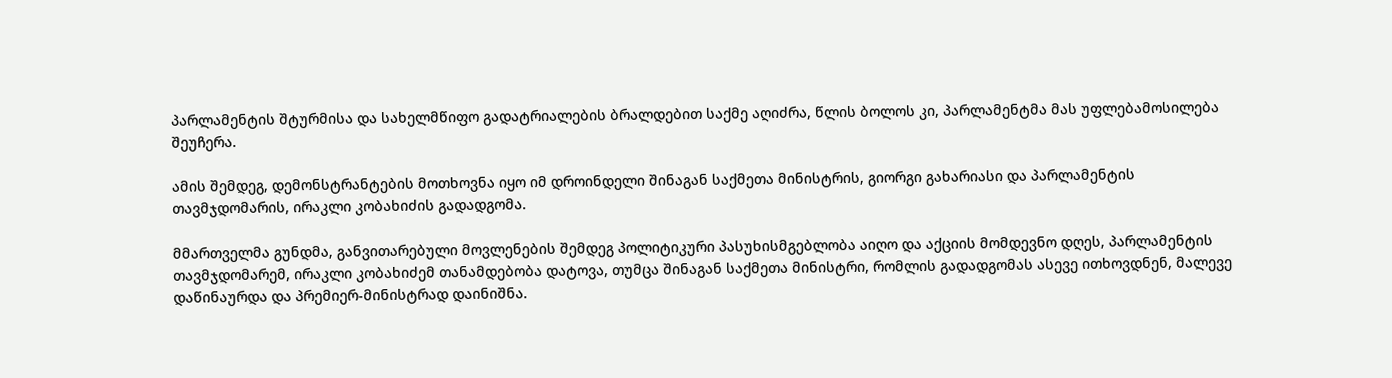პარლამენტის შტურმისა და სახელმწიფო გადატრიალების ბრალდებით საქმე აღიძრა, წლის ბოლოს კი, პარლამენტმა მას უფლებამოსილება შეუჩერა.

ამის შემდეგ, დემონსტრანტების მოთხოვნა იყო იმ დროინდელი შინაგან საქმეთა მინისტრის, გიორგი გახარიასი და პარლამენტის თავმჯდომარის, ირაკლი კობახიძის გადადგომა.

მმართველმა გუნდმა, განვითარებული მოვლენების შემდეგ პოლიტიკური პასუხისმგებლობა აიღო და აქციის მომდევნო დღეს, პარლამენტის თავმჯდომარემ, ირაკლი კობახიძემ თანამდებობა დატოვა, თუმცა შინაგან საქმეთა მინისტრი, რომლის გადადგომას ასევე ითხოვდნენ, მალევე დაწინაურდა და პრემიერ-მინისტრად დაინიშნა.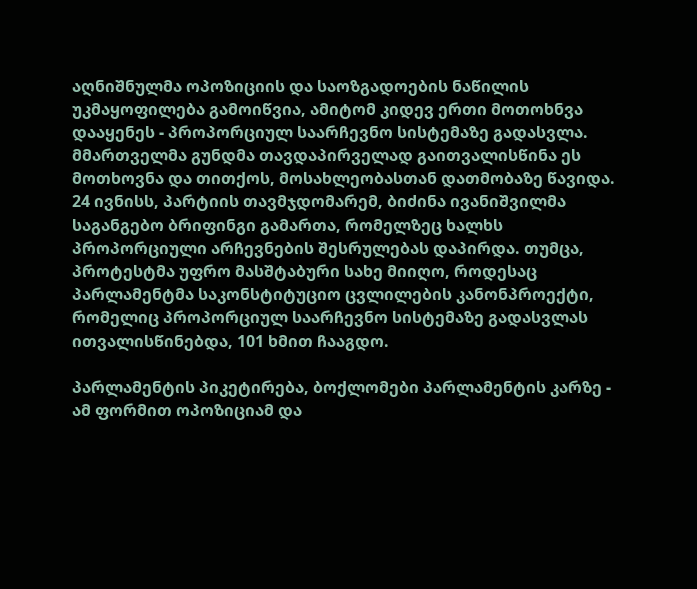აღნიშნულმა ოპოზიციის და საოზგადოების ნაწილის უკმაყოფილება გამოიწვია, ამიტომ კიდევ ერთი მოთოხნვა დააყენეს - პროპორციულ საარჩევნო სისტემაზე გადასვლა. მმართველმა გუნდმა თავდაპირველად გაითვალისწინა ეს მოთხოვნა და თითქოს, მოსახლეობასთან დათმობაზე წავიდა. 24 ივნისს, პარტიის თავმჯდომარემ, ბიძინა ივანიშვილმა საგანგებო ბრიფინგი გამართა, რომელზეც ხალხს პროპორციული არჩევნების შესრულებას დაპირდა. თუმცა, პროტესტმა უფრო მასშტაბური სახე მიიღო, როდესაც პარლამენტმა საკონსტიტუციო ცვლილების კანონპროექტი, რომელიც პროპორციულ საარჩევნო სისტემაზე გადასვლას ითვალისწინებდა, 101 ხმით ჩააგდო.

პარლამენტის პიკეტირება, ბოქლომები პარლამენტის კარზე - ამ ფორმით ოპოზიციამ და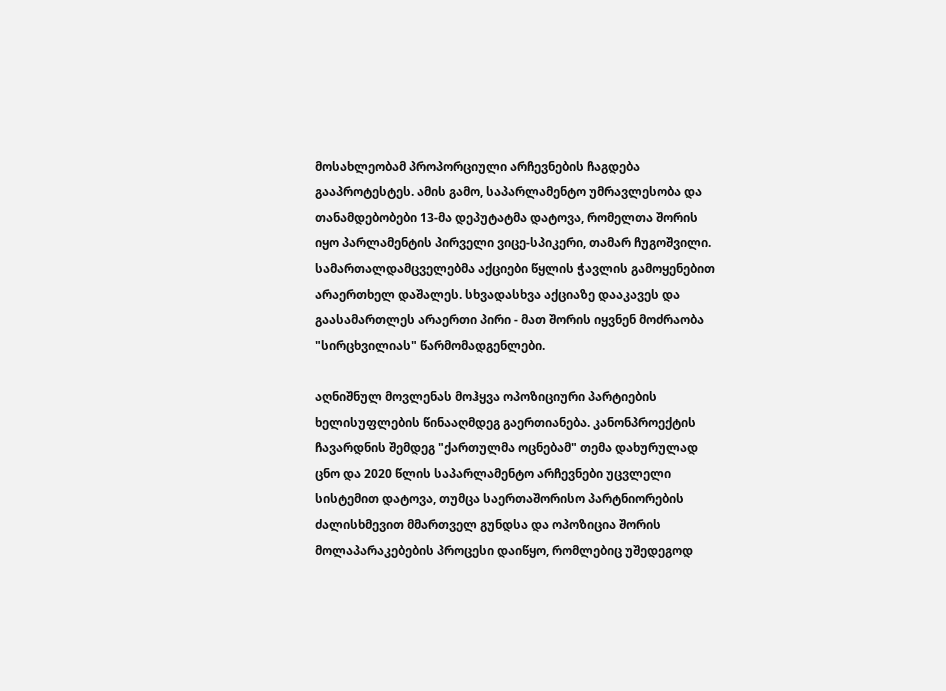მოსახლეობამ პროპორციული არჩევნების ჩაგდება გააპროტესტეს. ამის გამო, საპარლამენტო უმრავლესობა და თანამდებობები 13-მა დეპუტატმა დატოვა, რომელთა შორის იყო პარლამენტის პირველი ვიცე-სპიკერი, თამარ ჩუგოშვილი. სამართალდამცველებმა აქციები წყლის ჭავლის გამოყენებით არაერთხელ დაშალეს. სხვადასხვა აქციაზე დააკავეს და გაასამართლეს არაერთი პირი - მათ შორის იყვნენ მოძრაობა "სირცხვილიას" წარმომადგენლები.

აღნიშნულ მოვლენას მოჰყვა ოპოზიციური პარტიების ხელისუფლების წინააღმდეგ გაერთიანება. კანონპროექტის ჩავარდნის შემდეგ "ქართულმა ოცნებამ" თემა დახურულად ცნო და 2020 წლის საპარლამენტო არჩევნები უცვლელი სისტემით დატოვა, თუმცა საერთაშორისო პარტნიორების ძალისხმევით მმართველ გუნდსა და ოპოზიცია შორის მოლაპარაკებების პროცესი დაიწყო, რომლებიც უშედეგოდ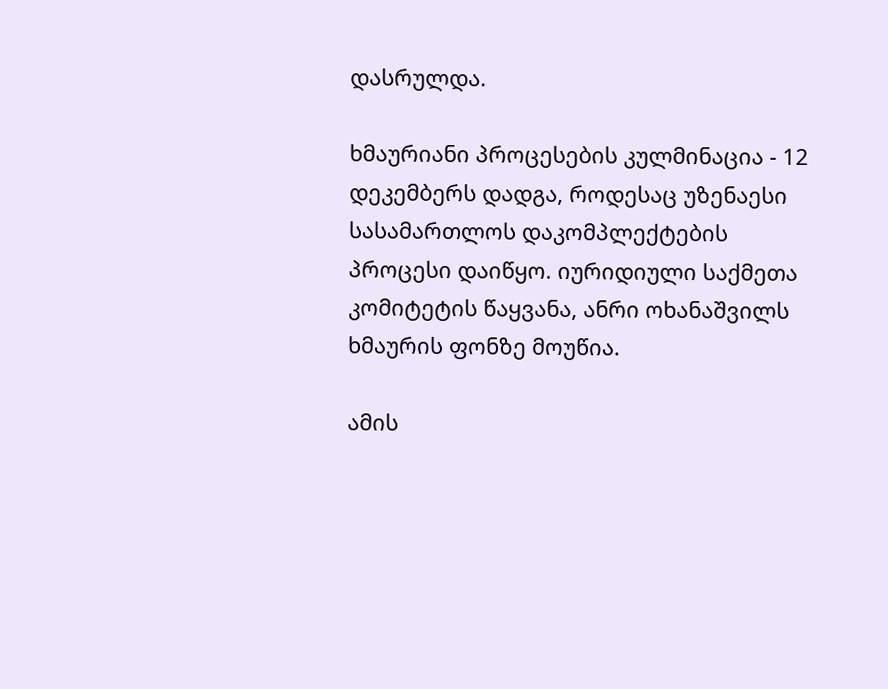დასრულდა.

ხმაურიანი პროცესების კულმინაცია - 12 დეკემბერს დადგა, როდესაც უზენაესი სასამართლოს დაკომპლექტების პროცესი დაიწყო. იურიდიული საქმეთა კომიტეტის წაყვანა, ანრი ოხანაშვილს ხმაურის ფონზე მოუწია.

ამის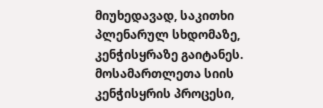მიუხედავად, საკითხი პლენარულ სხდომაზე, კენჭისყრაზე გაიტანეს. მოსამართლეთა სიის კენჭისყრის პროცესი,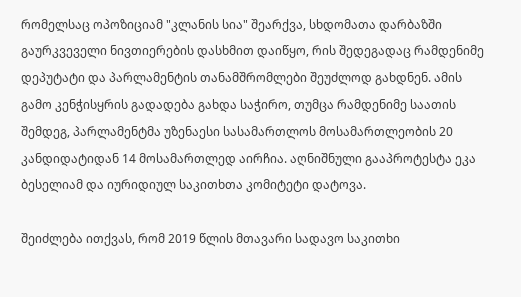რომელსაც ოპოზიციამ "კლანის სია" შეარქვა, სხდომათა დარბაზში გაურკვეველი ნივთიერების დასხმით დაიწყო, რის შედეგადაც რამდენიმე დეპუტატი და პარლამენტის თანამშრომლები შეუძლოდ გახდნენ. ამის გამო კენჭისყრის გადადება გახდა საჭირო, თუმცა რამდენიმე საათის შემდეგ, პარლამენტმა უზენაესი სასამართლოს მოსამართლეობის 20 კანდიდატიდან 14 მოსამართლედ აირჩია. აღნიშნული გააპროტესტა ეკა ბესელიამ და იურიდიულ საკითხთა კომიტეტი დატოვა.

შეიძლება ითქვას, რომ 2019 წლის მთავარი სადავო საკითხი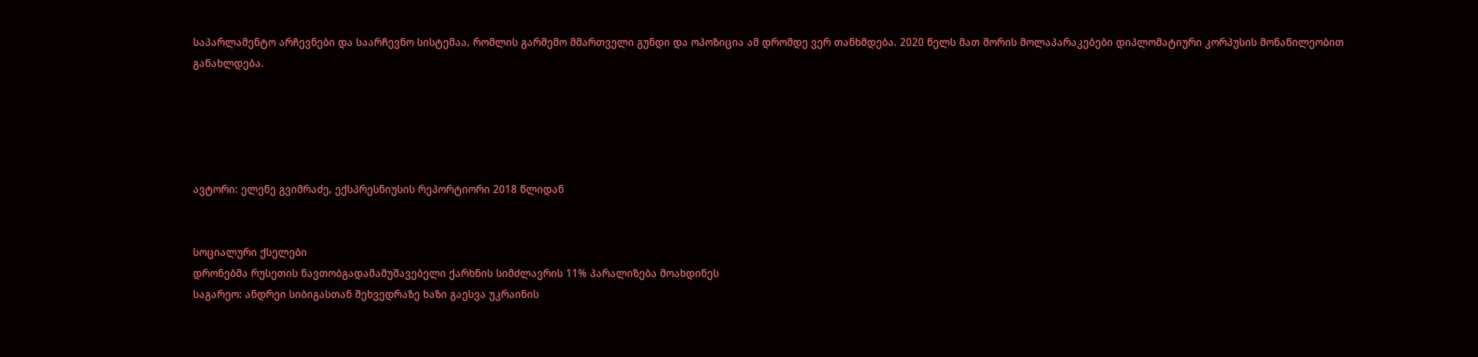საპარლამენტო არჩევნები და საარჩევნო სისტემაა, რომლის გარშემო მმართველი გუნდი და ოპოზიცია ამ დრომდე ვერ თანხმდება. 2020 წელს მათ შორის მოლაპარაკებები დიპლომატიური კორპუსის მონაწილეობით განახლდება.





ავტორი: ელენე გვიმრაძე, ექსპრესნიუსის რეპორტიორი 2018 წლიდან


სოციალური ქსელები
დრონებმა რუსეთის ნავთობგადამამუშავებელი ქარხნის სიმძლავრის 11% პარალიზება მოახდინეს
საგარეო: ანდრეი სიბიგასთან შეხვედრაზე ხაზი გაესვა უკრაინის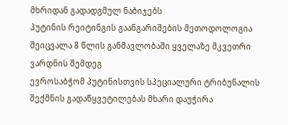მხრიდან გადადგმულ ნაბიჯებს
პუტინის რეიტინგის გაანგარიშების მეთოდოლოგია შეიცვალა 8 წლის განმავლობაში ყველაზე მკვეთრი ვარდნის შემდეგ
ევროსაბჭომ პუტინისთვის სპეციალური ტრიბუნალის შექმნის გადაწყვეტილებას მხარი დაუჭირა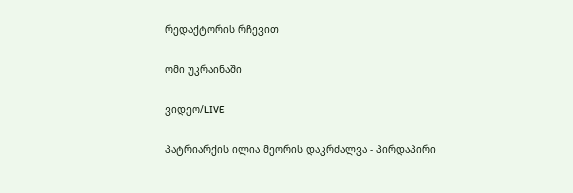რედაქტორის რჩევით

ომი უკრაინაში

ვიდეო/LIVE

პატრიარქის ილია მეორის დაკრძალვა - პირდაპირი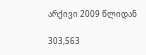არქივი 2009 წლიდან

303,563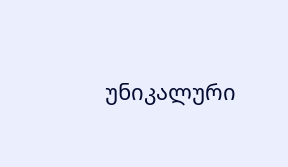უნიკალური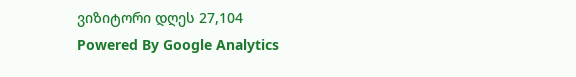ვიზიტორი დღეს 27,104
Powered By Google Analytics